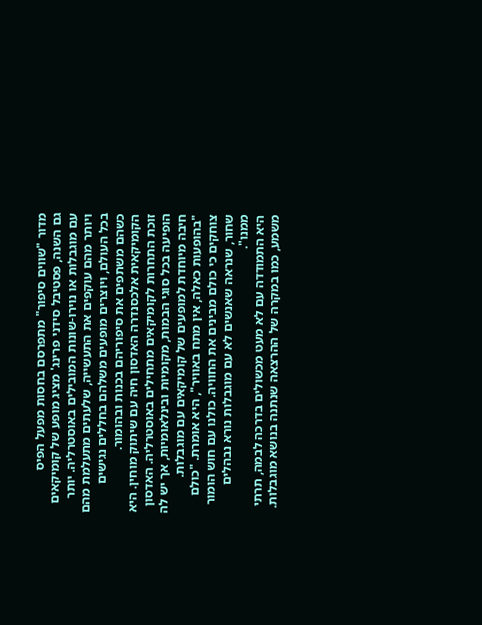מדור "שווים סיפור" מתפרסם בחסות מפעל הפיס
גם השנה, פסטיבל סידני פרינג' מציג מופע של קומיקאים עם מוגבלות או נוירו-שונות המובילים באוסטרליה. יותר ויותר מהם עוקפים את התעשייה, שלעתים מתעלמת מהם בכל העולם, ויוצרים מופעים משלהם בחללים נגישים כשהם משתפים את סיפוריהם בכנות ובהומור.
הקומיקאית אלכסנדרה האדסון חיה עם שיתוק מוחין. היא זוכת התחרות לקומיקאים מתחילים באוסטרליה. האדסון הופיעה בכל סוגי הבמות, מקומיות ובינלאומיות, אך יש לה חיבה מיוחדת למופעים של קומיקאים עם מוגבלות.
"בהופעות כאלה, אין מתח באוויר", היא אומרת. "כולם צוחקים כי כולם מבינים את החוויה. כולנו עם חוש הומור שחור, שנראה שאנשים לא עם מוגבלות נורא נבהלים ממנו".
היא התמודדה עם לא מעט מכשולים בדרכה לבמה, תרתי משמע, כמו במקרה של ההרצאה שנתנה בנושא מוגבלות.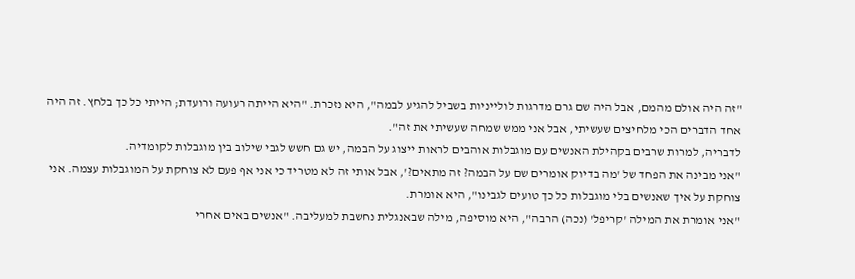"זה היה אולם מהמם, אבל היה שם גרם מדרגות לולייניות בשביל להגיע לבמה", היא נזכרת. "היא הייתה רעועה ורועדת; הייתי כל כך בלחץ. זה היה אחד הדברים הכי מלחיצים שעשיתי, אבל אני ממש שמחה שעשיתי את זה".
לדבריה, למרות שרבים בקהילת האנשים עם מוגבלות אוהבים לראות ייצוג על הבמה, יש גם חשש לגבי שילוב בין מוגבלות לקומדיה.
"אני מבינה את הפחד של 'מה בדיוק אומרים שם על הבמה? זה מתאים?', אבל אותי זה לא מטריד כי אני אף פעם לא צוחקת על המוגבלות עצמה. אני צוחקת על איך שאנשים בלי מוגבלות כל כך טועים לגבינו", היא אומרת.
"אני אומרת את המילה 'קריפל' (נכה) הרבה", היא מוסיפה, מילה שבאנגלית נחשבת למעליבה. "אנשים באים אחרי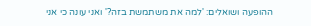ההופעה ושואלים: 'למה את משתמשת בזה?' ואני עונה כי אני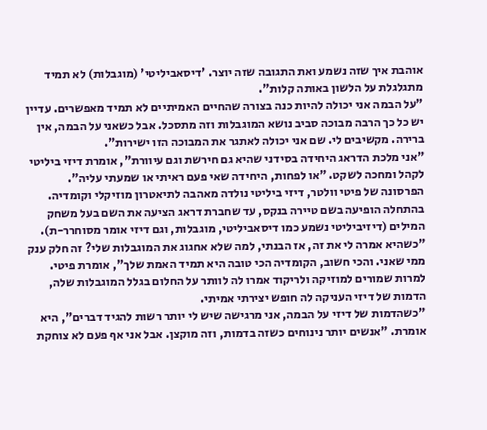אוהבת איך שזה נשמע ואת התגובה שזה יוצר. 'דיסאביליטי' (מוגבלות) לא תמיד מתגלגלת על הלשון באותה קלות".
"על הבמה אני יכולה להיות כנה בצורה שהחיים האמיתיים לא תמיד מאפשרים. עדיין יש כל כך הרבה מבוכה סביב נושא המוגבלות וזה מתסכל. אבל כשאני על הבמה, אין ברירה. מקשיבים לי. שם אני יכולה לאתגר את המבוכה הזו ישירות".
"אני מלכת הדראג היחידה בסידני שהיא גם חירשת וגם עיוורת", אומרת דיזי ביליטי לקהל ומחכה לשקט. "או לפחות, היחידה שאי פעם ראיתי או שמעתי עליה".
הפרסונה של פיטי וולטר, דיזי ביליטי נולדה מאהבה לתיאטרון מוזיקלי וקומדיה. בהתחלה הופיעה בשם טיירה בנקס, עד שחברת דראג הציעה את השם בעל משחק המילים (דיזיביליטי נשמע כמו דיסאביליטי, מוגבלות, וגם דיזי אומר מסוחרר-ת).
"כשהיא אמרה לי את זה, אז הבנתי, למה שלא אחגוג את המוגבלות שלי? זה חלק ענק ממי שאני. והכי חשוב, הקומדיה הכי טובה היא תמיד האמת שלך", אומרת פיטי.
למרות שמורים למוזיקה ולריקוד אמרו לה לוותר על החלום בגלל המוגבלות שלה, הדמות של דיזי העניקה לה חופש יצירתי אמיתי.
"כשהדמות של דיזי על הבמה, אני מרגישה שיש לי יותר רשות להגיד דברים", היא אומרת. "אנשים יותר נינוחים כשזה בדמות, וזה מוקצן. אבל אני אף פעם לא צוחקת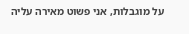על מוגבלות, אני פשוט מאירה עליה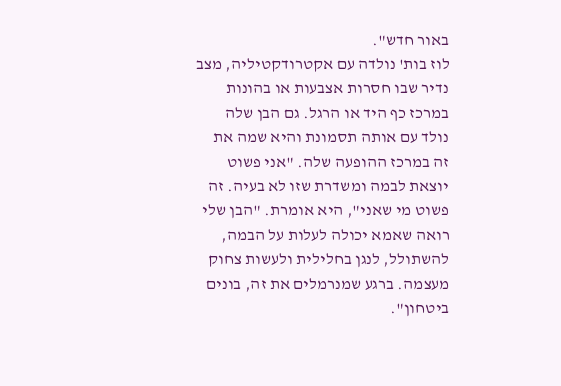באור חדש".
לוז בות' נולדה עם אקטרודקטיליה, מצב נדיר שבו חסרות אצבעות או בהונות במרכז כף היד או הרגל. גם הבן שלה נולד עם אותה תסמונת והיא שמה את זה במרכז ההופעה שלה. "אני פשוט יוצאת לבמה ומשדרת שזו לא בעיה. זה פשוט מי שאני", היא אומרת. "הבן שלי רואה שאמא יכולה לעלות על הבמה, להשתולל, לנגן בחלילית ולעשות צחוק מעצמה. ברגע שמנרמלים את זה, בונים ביטחון".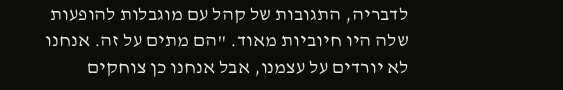לדבריה, התגובות של קהל עם מוגבלות להופעות שלה היו חיוביות מאוד. "הם מתים על זה. אנחנו לא יורדים על עצמנו, אבל אנחנו כן צוחקים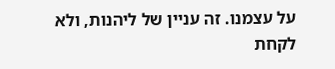על עצמנו. זה עניין של ליהנות, ולא לקחת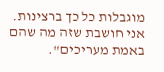מוגבלות כל כך ברצינות. אני חושבת שזה מה שהם באמת מעריכים".